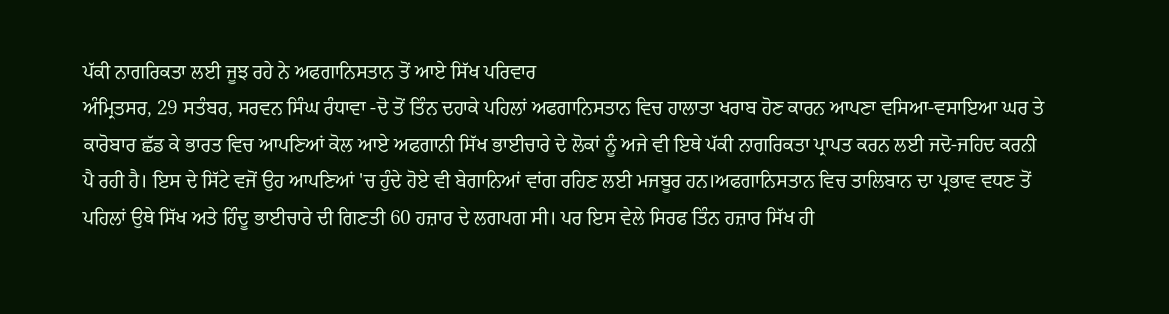ਪੱਕੀ ਨਾਗਰਿਕਤਾ ਲਈ ਜੂਝ ਰਹੇ ਨੇ ਅਫਗਾਨਿਸਤਾਨ ਤੋਂ ਆਏ ਸਿੱਖ ਪਰਿਵਾਰ
ਅੰਮ੍ਰਿਤਸਰ, 29 ਸਤੰਬਰ, ਸਰਵਨ ਸਿੰਘ ਰੰਧਾਵਾ -ਦੋ ਤੋਂ ਤਿੰਨ ਦਹਾਕੇ ਪਹਿਲਾਂ ਅਫਗਾਨਿਸਤਾਨ ਵਿਚ ਹਾਲਾਤਾ ਖਰਾਬ ਹੋਣ ਕਾਰਨ ਆਪਣਾ ਵਸਿਆ-ਵਸਾਇਆ ਘਰ ਤੇ ਕਾਰੋਬਾਰ ਛੱਡ ਕੇ ਭਾਰਤ ਵਿਚ ਆਪਣਿਆਂ ਕੋਲ ਆਏ ਅਫਗਾਨੀ ਸਿੱਖ ਭਾਈਚਾਰੇ ਦੇ ਲੋਕਾਂ ਨੂੰ ਅਜੇ ਵੀ ਇਥੇ ਪੱਕੀ ਨਾਗਰਿਕਤਾ ਪ੍ਰਾਪਤ ਕਰਨ ਲਈ ਜਦੋ-ਜਹਿਦ ਕਰਨੀ ਪੈ ਰਹੀ ਹੈ। ਇਸ ਦੇ ਸਿੱਟੇ ਵਜੋਂ ਉਹ ਆਪਣਿਆਂ 'ਚ ਹੁੰਦੇ ਹੋਏ ਵੀ ਬੇਗਾਨਿਆਂ ਵਾਂਗ ਰਹਿਣ ਲਈ ਮਜਬੂਰ ਹਨ।ਅਫਗਾਨਿਸਤਾਨ ਵਿਚ ਤਾਲਿਬਾਨ ਦਾ ਪ੍ਰਭਾਵ ਵਧਣ ਤੋਂ ਪਹਿਲਾਂ ਉਥੇ ਸਿੱਖ ਅਤੇ ਹਿੰਦੂ ਭਾਈਚਾਰੇ ਦੀ ਗਿਣਤੀ 60 ਹਜ਼ਾਰ ਦੇ ਲਗਪਗ ਸੀ। ਪਰ ਇਸ ਵੇਲੇ ਸਿਰਫ ਤਿੰਨ ਹਜ਼ਾਰ ਸਿੱਖ ਹੀ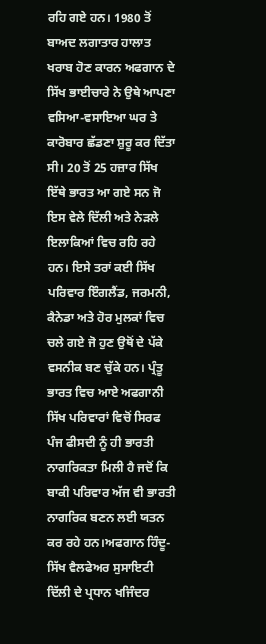ਰਹਿ ਗਏ ਹਨ। 1980 ਤੋਂ ਬਾਅਦ ਲਗਾਤਾਰ ਹਾਲਾਤ ਖਰਾਬ ਹੋਣ ਕਾਰਨ ਅਫਗਾਨ ਦੇ ਸਿੱਖ ਭਾਈਚਾਰੇ ਨੇ ਉਥੇ ਆਪਣਾ ਵਸਿਆ-ਵਸਾਇਆ ਘਰ ਤੇ ਕਾਰੋਬਾਰ ਛੱਡਣਾ ਸ਼ੁਰੂ ਕਰ ਦਿੱਤਾ ਸੀ। 20 ਤੋਂ 25 ਹਜ਼ਾਰ ਸਿੱਖ ਇੱਥੇ ਭਾਰਤ ਆ ਗਏ ਸਨ ਜੋ ਇਸ ਵੇਲੇ ਦਿੱਲੀ ਅਤੇ ਨੇੜਲੇ ਇਲਾਕਿਆਂ ਵਿਚ ਰਹਿ ਰਹੇ ਹਨ। ਇਸੇ ਤਰਾਂ ਕਈ ਸਿੱਖ ਪਰਿਵਾਰ ਇੰਗਲੈਂਡ, ਜਰਮਨੀ, ਕੈਨੇਡਾ ਅਤੇ ਹੋਰ ਮੁਲਕਾਂ ਵਿਚ ਚਲੇ ਗਏ ਜੋ ਹੁਣ ਉਥੋਂ ਦੇ ਪੱਕੇ ਵਸਨੀਕ ਬਣ ਚੁੱਕੇ ਹਨ। ਪ੍ਰੰਤੂ ਭਾਰਤ ਵਿਚ ਆਏ ਅਫਗਾਨੀ ਸਿੱਖ ਪਰਿਵਾਰਾਂ ਵਿਚੋਂ ਸਿਰਫ ਪੰਜ ਫੀਸਦੀ ਨੂੰ ਹੀ ਭਾਰਤੀ ਨਾਗਰਿਕਤਾ ਮਿਲੀ ਹੈ ਜਦੋਂ ਕਿ ਬਾਕੀ ਪਰਿਵਾਰ ਅੱਜ ਵੀ ਭਾਰਤੀ ਨਾਗਰਿਕ ਬਣਨ ਲਈ ਯਤਨ ਕਰ ਰਹੇ ਹਨ।ਅਫਗਾਨ ਹਿੰਦੂ-ਸਿੱਖ ਵੈਲਫੇਅਰ ਸੁਸਾਇਟੀ ਦਿੱਲੀ ਦੇ ਪ੍ਰਧਾਨ ਖਜਿੰਦਰ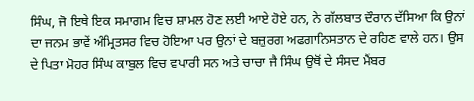ਸਿੰਘ, ਜੋ ਇਥੇ ਇਕ ਸਮਾਗਮ ਵਿਚ ਸ਼ਾਮਲ ਹੋਣ ਲਈ ਆਏ ਹੋਏ ਹਨ, ਨੇ ਗੱਲਬਾਤ ਦੌਰਾਨ ਦੱਸਿਆ ਕਿ ਉਨਾਂ ਦਾ ਜਨਮ ਭਾਵੇਂ ਅੰਮ੍ਰਿਤਸਰ ਵਿਚ ਹੋਇਆ ਪਰ ਉਨਾਂ ਦੇ ਬਜ਼ੁਰਗ ਅਫਗਾਨਿਸਤਾਨ ਦੇ ਰਹਿਣ ਵਾਲੇ ਹਨ। ਉਸ ਦੇ ਪਿਤਾ ਮੋਹਰ ਸਿੰਘ ਕਾਬੁਲ ਵਿਚ ਵਪਾਰੀ ਸਨ ਅਤੇ ਚਾਚਾ ਜੈ ਸਿੰਘ ਉਥੋਂ ਦੇ ਸੰਸਦ ਮੈਂਬਰ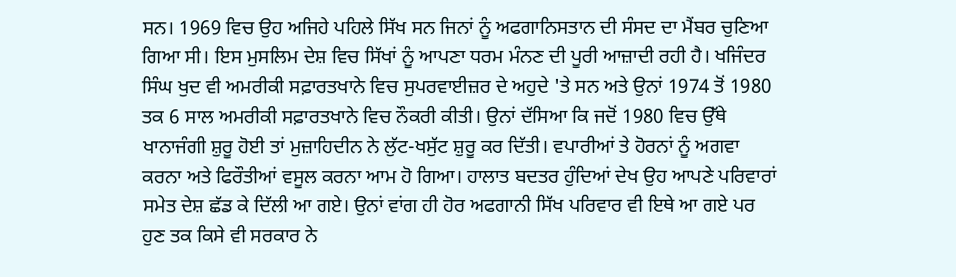ਸਨ। 1969 ਵਿਚ ਉਹ ਅਜਿਹੇ ਪਹਿਲੇ ਸਿੱਖ ਸਨ ਜਿਨਾਂ ਨੂੰ ਅਫਗਾਨਿਸਤਾਨ ਦੀ ਸੰਸਦ ਦਾ ਮੈਂਬਰ ਚੁਣਿਆ ਗਿਆ ਸੀ। ਇਸ ਮੁਸਲਿਮ ਦੇਸ਼ ਵਿਚ ਸਿੱਖਾਂ ਨੂੰ ਆਪਣਾ ਧਰਮ ਮੰਨਣ ਦੀ ਪੂਰੀ ਆਜ਼ਾਦੀ ਰਹੀ ਹੈ। ਖਜਿੰਦਰ ਸਿੰਘ ਖੁਦ ਵੀ ਅਮਰੀਕੀ ਸਫ਼ਾਰਤਖਾਨੇ ਵਿਚ ਸੁਪਰਵਾਈਜ਼ਰ ਦੇ ਅਹੁਦੇ 'ਤੇ ਸਨ ਅਤੇ ਉਨਾਂ 1974 ਤੋਂ 1980 ਤਕ 6 ਸਾਲ ਅਮਰੀਕੀ ਸਫ਼ਾਰਤਖਾਨੇ ਵਿਚ ਨੌਕਰੀ ਕੀਤੀ। ਉਨਾਂ ਦੱਸਿਆ ਕਿ ਜਦੋਂ 1980 ਵਿਚ ਉੱਥੇ ਖਾਨਾਜੰਗੀ ਸ਼ੁਰੂ ਹੋਈ ਤਾਂ ਮੁਜ਼ਾਹਿਦੀਨ ਨੇ ਲੁੱਟ-ਖਸੁੱਟ ਸ਼ੁਰੂ ਕਰ ਦਿੱਤੀ। ਵਪਾਰੀਆਂ ਤੇ ਹੋਰਨਾਂ ਨੂੰ ਅਗਵਾ ਕਰਨਾ ਅਤੇ ਫਿਰੌਤੀਆਂ ਵਸੂਲ ਕਰਨਾ ਆਮ ਹੋ ਗਿਆ। ਹਾਲਾਤ ਬਦਤਰ ਹੁੰਦਿਆਂ ਦੇਖ ਉਹ ਆਪਣੇ ਪਰਿਵਾਰਾਂ ਸਮੇਤ ਦੇਸ਼ ਛੱਡ ਕੇ ਦਿੱਲੀ ਆ ਗਏ। ਉਨਾਂ ਵਾਂਗ ਹੀ ਹੋਰ ਅਫਗਾਨੀ ਸਿੱਖ ਪਰਿਵਾਰ ਵੀ ਇਥੇ ਆ ਗਏ ਪਰ ਹੁਣ ਤਕ ਕਿਸੇ ਵੀ ਸਰਕਾਰ ਨੇ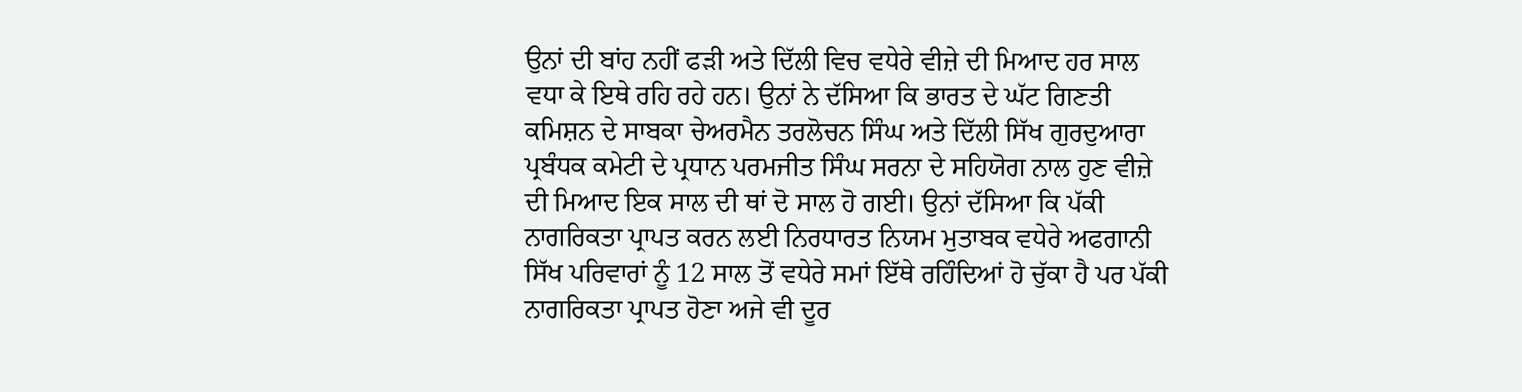ਉਨਾਂ ਦੀ ਬਾਂਹ ਨਹੀਂ ਫੜੀ ਅਤੇ ਦਿੱਲੀ ਵਿਚ ਵਧੇਰੇ ਵੀਜ਼ੇ ਦੀ ਮਿਆਦ ਹਰ ਸਾਲ ਵਧਾ ਕੇ ਇਥੇ ਰਹਿ ਰਹੇ ਹਨ। ਉਨਾਂ ਨੇ ਦੱਸਿਆ ਕਿ ਭਾਰਤ ਦੇ ਘੱਟ ਗਿਣਤੀ ਕਮਿਸ਼ਨ ਦੇ ਸਾਬਕਾ ਚੇਅਰਮੈਨ ਤਰਲੋਚਨ ਸਿੰਘ ਅਤੇ ਦਿੱਲੀ ਸਿੱਖ ਗੁਰਦੁਆਰਾ ਪ੍ਰਬੰਧਕ ਕਮੇਟੀ ਦੇ ਪ੍ਰਧਾਨ ਪਰਮਜੀਤ ਸਿੰਘ ਸਰਨਾ ਦੇ ਸਹਿਯੋਗ ਨਾਲ ਹੁਣ ਵੀਜ਼ੇ ਦੀ ਮਿਆਦ ਇਕ ਸਾਲ ਦੀ ਥਾਂ ਦੋ ਸਾਲ ਹੋ ਗਈ। ਉਨਾਂ ਦੱਸਿਆ ਕਿ ਪੱਕੀ ਨਾਗਰਿਕਤਾ ਪ੍ਰਾਪਤ ਕਰਨ ਲਈ ਨਿਰਧਾਰਤ ਨਿਯਮ ਮੁਤਾਬਕ ਵਧੇਰੇ ਅਫਗਾਨੀ ਸਿੱਖ ਪਰਿਵਾਰਾਂ ਨੂੰ 12 ਸਾਲ ਤੋਂ ਵਧੇਰੇ ਸਮਾਂ ਇੱਥੇ ਰਹਿੰਦਿਆਂ ਹੋ ਚੁੱਕਾ ਹੈ ਪਰ ਪੱਕੀ ਨਾਗਰਿਕਤਾ ਪ੍ਰਾਪਤ ਹੋਣਾ ਅਜੇ ਵੀ ਦੂਰ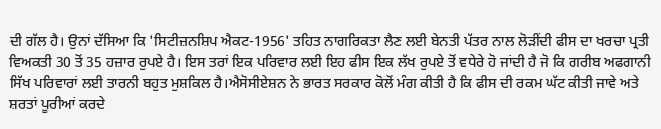ਦੀ ਗੱਲ ਹੈ। ਉਨਾਂ ਦੱਸਿਆ ਕਿ 'ਸਿਟੀਜ਼ਨਸ਼ਿਪ ਐਕਟ-1956' ਤਹਿਤ ਨਾਗਰਿਕਤਾ ਲੈਣ ਲਈ ਬੇਨਤੀ ਪੱਤਰ ਨਾਲ ਲੋੜੀਂਦੀ ਫੀਸ ਦਾ ਖਰਚਾ ਪ੍ਰਤੀ ਵਿਅਕਤੀ 30 ਤੋਂ 35 ਹਜ਼ਾਰ ਰੁਪਏ ਹੈ। ਇਸ ਤਰਾਂ ਇਕ ਪਰਿਵਾਰ ਲਈ ਇਹ ਫੀਸ ਇਕ ਲੱਖ ਰੁਪਏ ਤੋਂ ਵਧੇਰੇ ਹੋ ਜਾਂਦੀ ਹੈ ਜੋ ਕਿ ਗਰੀਬ ਅਫਗਾਨੀ ਸਿੱਖ ਪਰਿਵਾਰਾਂ ਲਈ ਤਾਰਨੀ ਬਹੁਤ ਮੁਸ਼ਕਿਲ ਹੈ।ਐਸੋਸੀਏਸ਼ਨ ਨੇ ਭਾਰਤ ਸਰਕਾਰ ਕੋਲੋਂ ਮੰਗ ਕੀਤੀ ਹੈ ਕਿ ਫੀਸ ਦੀ ਰਕਮ ਘੱਟ ਕੀਤੀ ਜਾਵੇ ਅਤੇ ਸ਼ਰਤਾਂ ਪੂਰੀਆਂ ਕਰਦੇ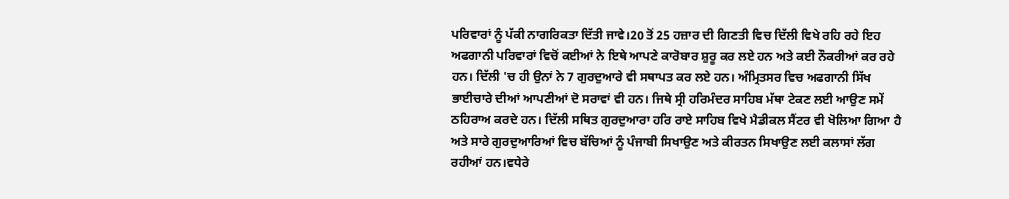ਪਰਿਵਾਰਾਂ ਨੂੰ ਪੱਕੀ ਨਾਗਰਿਕਤਾ ਦਿੱਤੀ ਜਾਵੇ।20 ਤੋਂ 25 ਹਜ਼ਾਰ ਦੀ ਗਿਣਤੀ ਵਿਚ ਦਿੱਲੀ ਵਿਖੇ ਰਹਿ ਰਹੇ ਇਹ ਅਫਗਾਨੀ ਪਰਿਵਾਰਾਂ ਵਿਚੋਂ ਕਈਆਂ ਨੇ ਇਥੇ ਆਪਣੇ ਕਾਰੋਬਾਰ ਸ਼ੁਰੂ ਕਰ ਲਏ ਹਨ ਅਤੇ ਕਈ ਨੌਕਰੀਆਂ ਕਰ ਰਹੇ ਹਨ। ਦਿੱਲੀ 'ਚ ਹੀ ਉਨਾਂ ਨੇ 7 ਗੁਰਦੁਆਰੇ ਵੀ ਸਥਾਪਤ ਕਰ ਲਏ ਹਨ। ਅੰਮ੍ਰਿਤਸਰ ਵਿਚ ਅਫਗਾਨੀ ਸਿੱਖ ਭਾਈਚਾਰੇ ਦੀਆਂ ਆਪਣੀਆਂ ਦੋ ਸਰਾਵਾਂ ਵੀ ਹਨ। ਜਿਥੇ ਸ੍ਰੀ ਹਰਿਮੰਦਰ ਸਾਹਿਬ ਮੱਥਾ ਟੇਕਣ ਲਈ ਆਉਣ ਸਮੇਂ ਠਹਿਰਾਅ ਕਰਦੇ ਹਨ। ਦਿੱਲੀ ਸਥਿਤ ਗੁਰਦੁਆਰਾ ਹਰਿ ਰਾਏ ਸਾਹਿਬ ਵਿਖੇ ਮੈਡੀਕਲ ਸੈਂਟਰ ਵੀ ਖੋਲਿਆ ਗਿਆ ਹੈ ਅਤੇ ਸਾਰੇ ਗੁਰਦੁਆਰਿਆਂ ਵਿਚ ਬੱਚਿਆਂ ਨੂੰ ਪੰਜਾਬੀ ਸਿਖਾਉਣ ਅਤੇ ਕੀਰਤਨ ਸਿਖਾਉਣ ਲਈ ਕਲਾਸਾਂ ਲੱਗ ਰਹੀਆਂ ਹਨ।ਵਧੇਰੇ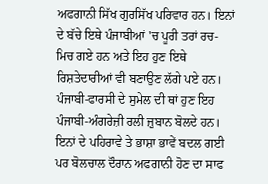ਅਫਗਾਨੀ ਸਿੱਖ ਗੁਰਸਿੱਖ ਪਰਿਵਾਰ ਹਨ। ਇਨਾਂ ਦੇ ਬੱਚੇ ਇਥੇ ਪੰਜਾਬੀਆਂ 'ਚ ਪੂਰੀ ਤਰਾਂ ਰਚ-ਮਿਚ ਗਏ ਹਨ ਅਤੇ ਇਹ ਹੁਣ ਇਥੇ ਰਿਸ਼ਤੇਦਾਰੀਆਂ ਵੀ ਬਣਾਉਣ ਲੱਗੇ ਪਏ ਹਨ। ਪੰਜਾਬੀ-ਫਾਰਸੀ ਦੇ ਸੁਮੇਲ ਦੀ ਥਾਂ ਹੁਣ ਇਹ ਪੰਜਾਬੀ-ਅੰਗਰੇਜ਼ੀ ਰਲੀ ਜ਼ੁਬਾਨ ਬੋਲਦੇ ਹਨ। ਇਨਾਂ ਦੇ ਪਹਿਰਾਵੇ ਤੇ ਭਾਸ਼ਾ ਭਾਵੇਂ ਬਦਲ ਗਈ ਪਰ ਬੋਲਚਾਲ ਦੌਰਾਨ ਅਫਗਾਨੀ ਹੋਣ ਦਾ ਸਾਫ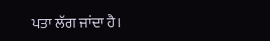ਪਤਾ ਲੱਗ ਜਾਂਦਾ ਹੈ।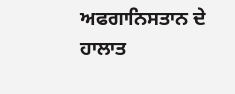ਅਫਗਾਨਿਸਤਾਨ ਦੇ ਹਾਲਾਤ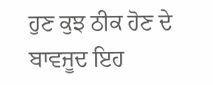ਹੁਣ ਕੁਝ ਠੀਕ ਹੋਣ ਦੇ ਬਾਵਜੂਦ ਇਹ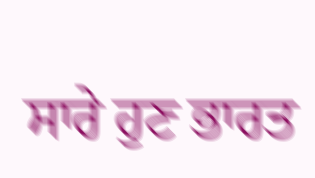ਸਾਰੇ ਹੁਣ ਭਾਰਤ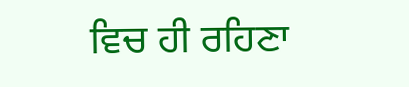ਵਿਚ ਹੀ ਰਹਿਣਾ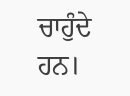ਚਾਹੁੰਦੇ ਹਨ।